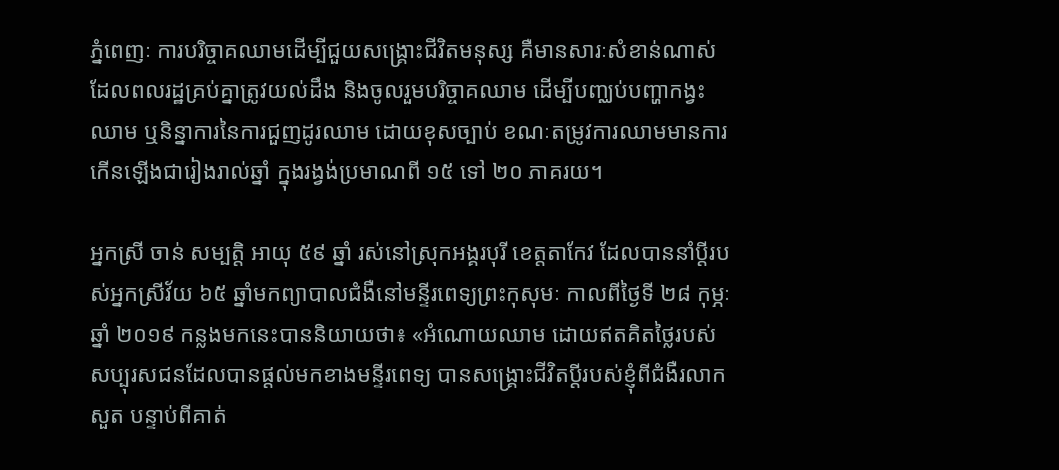ភ្នំពេញៈ ការបរិច្ចាគឈាមដើម្បីជួយសង្គ្រោះជីវិតមនុស្ស គឺមានសារៈសំខាន់ណាស់ ដែលពលរដ្ឋគ្រប់គ្នាត្រូវយល់ដឹង និងចូលរួមបរិច្ចាគឈាម ដើម្បីបញ្ឈប់បញ្ហាកង្វះឈាម ឬនិន្នាការនៃការជួញដូរឈាម ដោយខុសច្បាប់ ខណៈតម្រូវការឈាមមានការកើនឡើងជារៀងរាល់ឆ្នាំ ក្នុងរង្វង់ប្រមាណពី ១៥ ទៅ ២០ ភាគរយ។

អ្នកស្រី ចាន់ សម្បត្តិ អាយុ ៥៩ ឆ្នាំ រស់នៅស្រុកអង្គរបុរី ខេត្តតាកែវ ដែលបាននាំប្ដីរបស់អ្នកស្រីវ័យ ៦៥ ឆ្នាំមកព្យាបាលជំងឺនៅមន្ទីរពេទ្យព្រះកុសុមៈ កាលពីថ្ងៃទី ២៨ កុម្ភៈ ឆ្នាំ ២០១៩ កន្លងមកនេះបាននិយាយថា៖ «អំណោយឈាម ដោយឥតគិតថ្លៃរបស់សប្បុរសជនដែលបានផ្ដល់មកខាងមន្ទីរពេទ្យ បានសង្គ្រោះជីវិតប្ដីរបស់ខ្ញុំពីជំងឺរលាកសួត បន្ទាប់ពីគាត់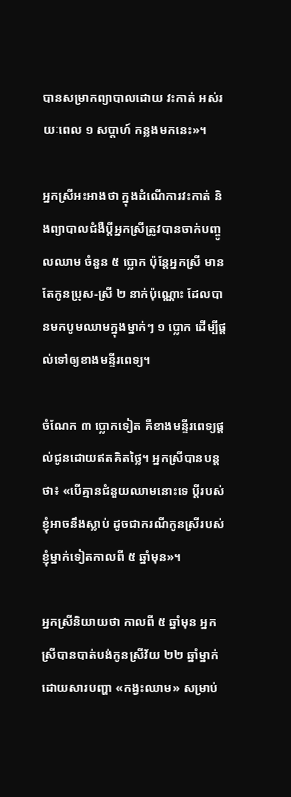បានសម្រាកព្យាបាលដោយ វះកាត់ អស់រយៈពេល ១ សប្ដាហ៍ កន្លងមកនេះ»។

អ្នកស្រីអះអាងថា ក្នុងដំណើការវះកាត់ និងព្យាបាលជំងឺប្ដីអ្នកស្រីត្រូវបានចាក់បញ្ចូលឈាម ចំនួន ៥ ប្លោក ប៉ុន្តែអ្នកស្រី មានតែកូនប្រុស-ស្រី ២ នាក់ប៉ុណ្ណោះ ដែលបានមកបូមឈាមក្នុងម្នាក់ៗ ១ ប្លោក ដើម្បីផ្ដល់ទៅឲ្យខាងមន្ទីរពេទ្យ។

ចំណែក ៣ ប្លោកទៀត គឺខាងមន្ទីរពេទ្យផ្ដល់ជូនដោយឥតគិតថ្លៃ។ អ្នកស្រីបានបន្តថា៖ «បើគ្មានជំនួយឈាមនោះទេ ប្ដីរបស់ខ្ញុំអាចនឹងស្លាប់ ដូចជាករណីកូនស្រីរបស់ខ្ញុំម្នាក់ទៀតកាលពី ៥ ឆ្នាំមុន»។

អ្នកស្រីនិយាយថា កាលពី ៥ ឆ្នាំមុន អ្នកស្រីបានបាត់បង់កូនស្រីវ័យ ២២ ឆ្នាំម្នាក់ ដោយសារបញ្ហា «កង្វះឈាម» សម្រាប់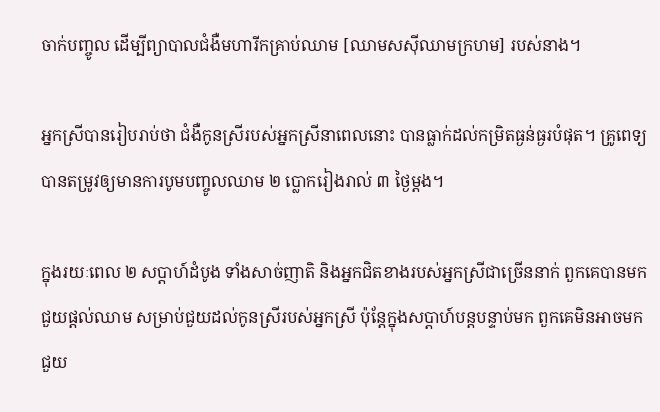ចាក់បញ្ចូល ដើម្បីព្យាបាលជំងឺមហារីកគ្រាប់ឈាម [ឈាមសស៊ីឈាមក្រហម] របស់នាង។

អ្នកស្រីបានរៀបរាប់ថា ជំងឺកូនស្រីរបស់អ្នកស្រីនាពេលនោះ បានធ្លាក់ដល់កម្រិតធ្ងន់ធ្ងរបំផុត។ គ្រូពេទ្យបានតម្រូវឲ្យមានការបូមបញ្ចូលឈាម ២ ប្លោករៀងរាល់ ៣ ថ្ងៃម្ដង។

ក្នុងរយៈពេល ២ សប្ដាហ៍ដំបូង ទាំងសាច់ញាតិ និងអ្នកជិតខាងរបស់អ្នកស្រីជាច្រើននាក់ ពួកគេបានមកជួយផ្ដល់ឈាម សម្រាប់ជួយដល់កូនស្រីរបស់អ្នកស្រី ប៉ុន្តែក្នុងសប្ដាហ៍បន្តបន្ទាប់មក ពួកគេមិនអាចមកជួយ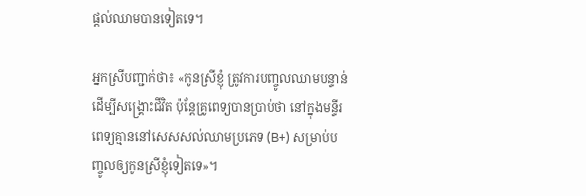ផ្ដល់ឈាមបានទៀតទេ។

អ្នកស្រីបញ្ជាក់ថា៖ «កូនស្រីខ្ញុំ ត្រូវការបញ្ចូលឈាមបន្ទាន់ ដើម្បីសង្គ្រោះជីវិត ប៉ុន្តែគ្រូពេទ្យបានប្រាប់ថា នៅក្នុងមន្ទីរពេទ្យគ្មាននៅសេសសល់ឈាមប្រភេទ (B+) សម្រាប់បញ្ចូលឲ្យកូនស្រីខ្ញុំទៀតទេ»។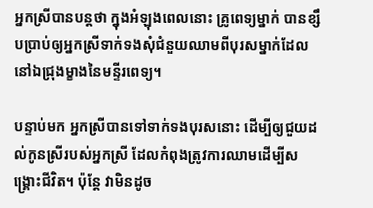អ្នកស្រីបានបន្តថា ក្នុងអំឡុងពេលនោះ គ្រូពេទ្យម្នាក់ បានខ្សឹបប្រាប់ឲ្យអ្នកស្រីទាក់ទងសុំជំនួយឈាមពីបុរសម្នាក់ដែលនៅឯជ្រុងម្ខាងនៃមន្ទីរពេទ្យ។

បន្ទាប់មក អ្នកស្រីបានទៅទាក់ទងបុរសនោះ ដើម្បីឲ្យជួយដល់កូនស្រីរបស់អ្នកស្រី ដែលកំពុងត្រូវការឈាមដើម្បីសង្គ្រោះជីវិត។ ប៉ុន្តែ វាមិនដូច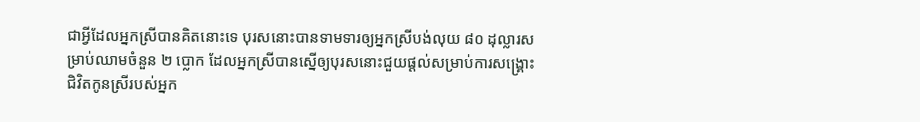ជាអ្វីដែលអ្នកស្រីបានគិតនោះទេ បុរសនោះបានទាមទារឲ្យអ្នកស្រីបង់លុយ ៨០ ដុល្លារសម្រាប់ឈាមចំនួន ២ ប្លោក ដែលអ្នកស្រីបានស្នើឲ្យបុរសនោះជួយផ្ដល់សម្រាប់ការសង្គ្រោះជិវិតកូនស្រីរបស់អ្នក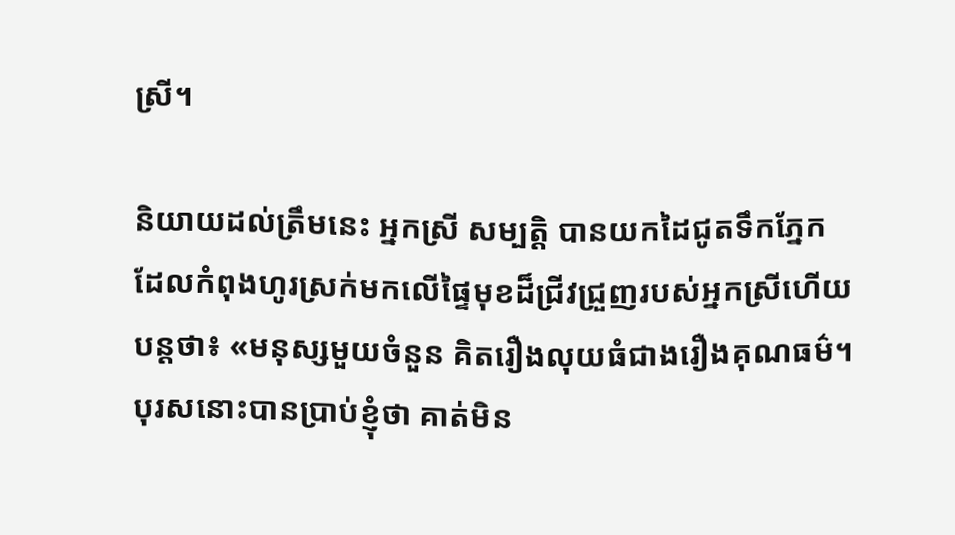ស្រី។

និយាយដល់ត្រឹមនេះ អ្នកស្រី សម្បត្តិ បានយកដៃជូតទឹកភ្នែក ដែលកំពុងហូរស្រក់មកលើផ្ទៃមុខដ៏ជ្រីវជ្រួញរបស់អ្នកស្រីហើយបន្តថា៖ «មនុស្សមួយចំនួន គិតរឿងលុយធំជាងរឿងគុណធម៌។ បុរសនោះបានប្រាប់ខ្ញុំថា គាត់មិន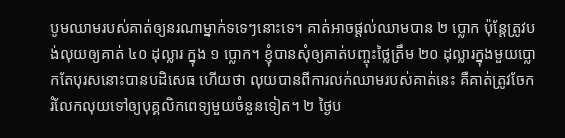បូមឈាមរបស់គាត់ឲ្យនរណាម្នាក់ទទេៗនោះទេ។ គាត់អាចផ្ដល់ឈាមបាន ២ ប្លោក ប៉ុន្តែត្រូវបង់លុយឲ្យគាត់ ៤០ ដុល្លារ ក្នុង ១ ប្លោក។ ខ្ញុំបានសុំឲ្យគាត់បញ្ចុះថ្លៃត្រឹម ២០ ដុល្លារក្នុងមួយប្លោកតែបុរសនោះបានបដិសេធ ហើយថា លុយបានពីការលក់ឈាមរបស់គាត់នេះ គឺគាត់ត្រូវចែករំលែកលុយទៅឲ្យបុគ្គលិកពេទ្យមួយចំនួនទៀត។ ២ ថ្ងៃប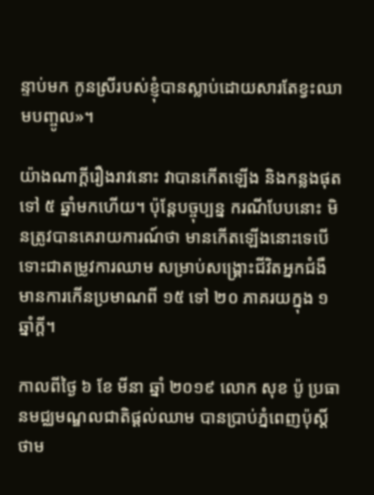ន្ទាប់មក កូនស្រីរបស់ខ្ញុំបានស្លាប់ដោយសារតែខ្វះឈាមបញ្ចូល»។

យ៉ាងណាក្ដីរឿងរាវនោះ វាបានកើតឡើង និងកន្លងផុតទៅ ៥ ឆ្នាំមកហើយ។ ប៉ុន្តែបច្ចុប្បន្ន ករណីបែបនោះ មិនត្រូវបានគេរាយការណ៍ថា មានកើតឡើងនោះទេបើទោះជាតម្រូវការឈាម សម្រាប់សង្គ្រោះជីវិតអ្នកជំងឺ មានការកើនប្រមាណពី ១៥ ទៅ ២០ ភាគរយក្នុង ១ ឆ្នាំក្ដី។

កាលពីថ្ងៃ ៦ ខែ មីនា ឆ្នាំ ២០១៩ លោក សុខ ប៉ូ ប្រធានមជ្ឈមណ្ឌលជាតិផ្ដល់ឈាម បានប្រាប់ភ្នំពេញប៉ុស្តិ៍ថាម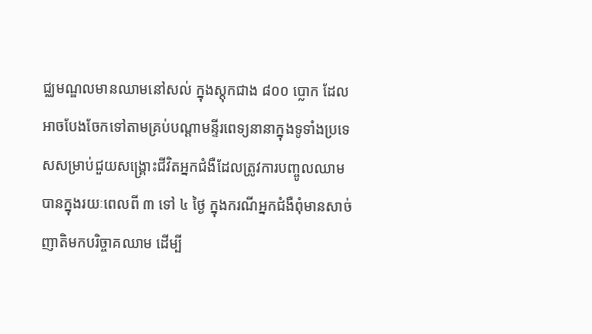ជ្ឈមណ្ឌលមានឈាមនៅសល់ ក្នុងស្តុកជាង ៨០០ ប្លោក ដែលអាចបែងចែកទៅតាមគ្រប់បណ្ដាមន្ទីរពេទ្យនានាក្នុងទូទាំងប្រទេសសម្រាប់ជួយសង្គ្រោះជីវិតអ្នកជំងឺដែលត្រូវការបញ្ចូលឈាមបានក្នុងរយៈពេលពី ៣ ទៅ ៤ ថ្ងៃ ក្នុងករណីអ្នកជំងឺពុំមានសាច់ញាតិមកបរិច្ចាគឈាម ដើម្បី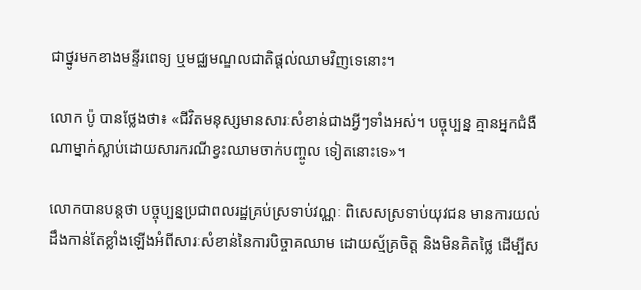ជាថ្នូរមកខាងមន្ទីរពេទ្យ ឬមជ្ឈមណ្ឌលជាតិផ្ដល់ឈាមវិញទេនោះ។

លោក ប៉ូ បានថ្លែងថា៖ «ជីវិតមនុស្សមានសារៈសំខាន់ជាងអ្វីៗទាំងអស់។ បច្ចុប្បន្ន គ្មានអ្នកជំងឺណាម្នាក់ស្លាប់ដោយសារករណីខ្វះឈាមចាក់បញ្ចូល ទៀតនោះទេ»។

លោកបានបន្តថា បច្ចុប្បន្នប្រជាពលរដ្ឋគ្រប់ស្រទាប់វណ្ណៈ ពិសេសស្រទាប់យុវជន មានការយល់ដឹងកាន់តែខ្លាំងឡើងអំពីសារៈសំខាន់នៃការបិច្ចាគឈាម ដោយស្ម័គ្រចិត្ត និងមិនគិតថ្លៃ ដើម្បីស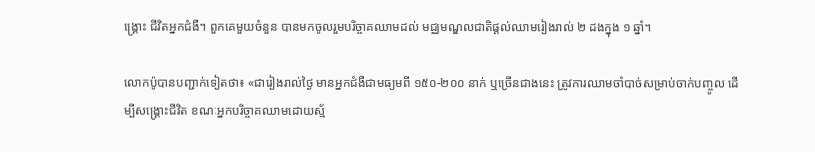ង្គ្រោះ ជីវិតអ្នកជំងឺ។ ពួកគេមួយចំនួន បានមកចូលរួមបរិច្ចាគឈាមដល់ មជ្ឈមណ្ឌលជាតិផ្ដល់ឈាមរៀងរាល់ ២ ដងក្នុង ១ ឆ្នាំ។

លោកប៉ូបានបញ្ជាក់ទៀតថា៖ «ជារៀងរាល់ថ្ងៃ មានអ្នកជំងឺជាមធ្យមពី ១៥០-២០០ នាក់ ឬច្រើនជាងនេះ ត្រូវការឈាមចាំបាច់សម្រាប់ចាក់បញ្ចូល ដើម្បីសង្គ្រោះជីវិត ខណៈអ្នកបរិច្ចាគឈាមដោយស្ម័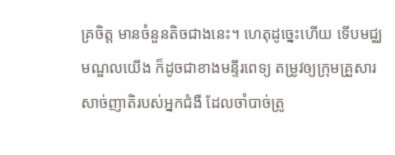គ្រចិត្ត មានចំនួនតិចជាងនេះ។ ហេតុដូច្នេះហើយ ទើបមជ្ឈមណ្ឌលយើង ក៏ដូចជាខាងមន្ទីរពេទ្យ តម្រូវឲ្យក្រុមគ្រួសារសាច់ញាតិរបស់អ្នកជំងឺ ដែលចាំបាច់ត្រូ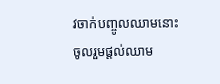វចាក់បញ្ចូលឈាមនោះ ចូលរួមផ្ដល់ឈាម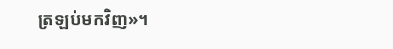ត្រឡប់មកវិញ»។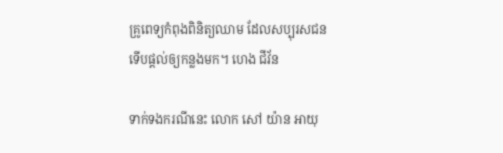គ្រូពេទ្យកំពុងពិនិត្យឈាម ដែលសប្បុរសជនទើបផ្តល់ឲ្យកន្លងមក។ ហេង ជីវ័ន

ទាក់ទងករណីនេះ លោក សៅ យ៉ាន អាយុ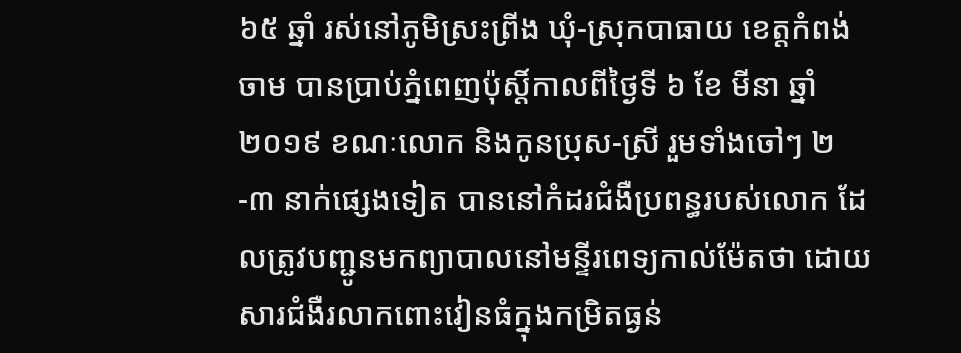៦៥ ឆ្នាំ រស់នៅភូមិស្រះព្រីង ឃុំ-ស្រុកបាធាយ ខេត្តកំពង់ចាម បានប្រាប់ភ្នំពេញប៉ុស្តិ៍កាលពីថ្ងៃទី ៦ ខែ មីនា ឆ្នាំ ២០១៩ ខណៈលោក និងកូនប្រុស-ស្រី រួមទាំងចៅៗ ២-៣ នាក់ផ្សេងទៀត បាននៅកំដរជំងឺប្រពន្ធរបស់លោក ដែលត្រូវបញ្ជូនមកព្យាបាលនៅមន្ទីរពេទ្យកាល់ម៉ែតថា ដោយសារជំងឺរលាកពោះវៀនធំក្នុងកម្រិតធ្ងន់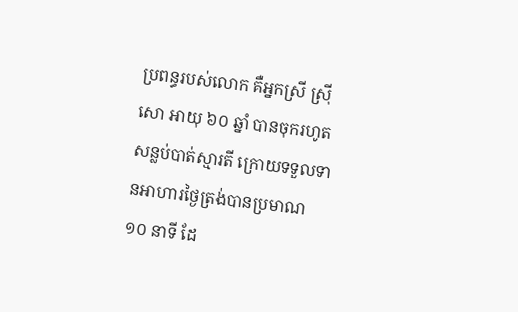ប្រពន្ធរបស់លោក គឺអ្នកស្រី ស្រ៊ី សោ អាយុ ៦០ ឆ្នាំ បានចុករហូតសន្លប់បាត់ស្មារតី ក្រោយទទួលទានអាហារថ្ងៃត្រង់បានប្រមាណ ១០ នាទី ដែ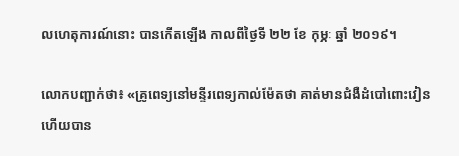លហេតុការណ៍នោះ បានកើតឡើង កាលពីថ្ងៃទី ២២ ខែ កុម្ភៈ ឆ្នាំ ២០១៩។

លោកបញ្ជាក់ថា៖ «គ្រូពេទ្យនៅមន្ទីរពេទ្យកាល់ម៉ែតថា គាត់មានជំងឺដំបៅពោះវៀន ហើយបាន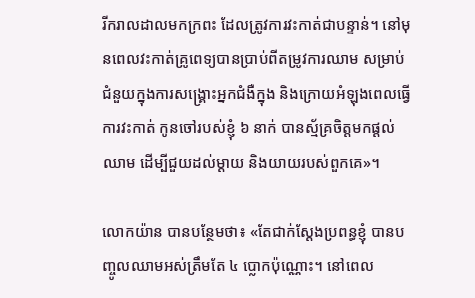រីករាលដាលមកក្រពះ ដែលត្រូវការវះកាត់ជាបន្ទាន់។ នៅមុនពេលវះកាត់គ្រូពេទ្យបានប្រាប់ពីតម្រូវការឈាម សម្រាប់ជំនួយក្នុងការសង្គ្រោះអ្នកជំងឺក្នុង និងក្រោយអំឡុងពេលធ្វើការវះកាត់ កូនចៅរបស់ខ្ញុំ ៦ នាក់ បានស្ម័គ្រចិត្តមកផ្ដល់ឈាម ដើម្បីជួយដល់ម្ដាយ និងយាយរបស់ពួកគេ»។

លោកយ៉ាន បានបន្ថែមថា៖ «តែជាក់ស្ដែងប្រពន្ធខ្ញុំ បានបញ្ចូលឈាមអស់ត្រឹមតែ ៤ ប្លោកប៉ុណ្ណោះ។ នៅពេល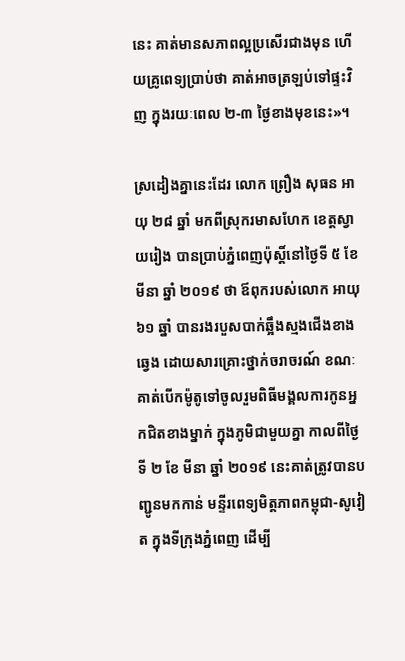នេះ គាត់មានសភាពល្អប្រសើរជាងមុន ហើយគ្រូពេទ្យប្រាប់ថា គាត់អាចត្រឡប់ទៅផ្ទះវិញ ក្នុងរយៈពេល ២-៣ ថ្ងៃខាងមុខនេះ»។

ស្រដៀងគ្នានេះដែរ លោក ព្រឿង សុធន អាយុ ២៨ ឆ្នាំ មកពីស្រុករមាសហែក ខេត្តស្វាយរៀង បានប្រាប់ភ្នំពេញប៉ុស្តិ៍នៅថ្ងៃទី ៥ ខែ មីនា ឆ្នាំ ២០១៩ ថា ឪពុករបស់លោក អាយុ ៦១ ឆ្នាំ បានរងរបួសបាក់ឆ្អឹងស្មងជើងខាងឆ្វេង ដោយសារគ្រោះថ្នាក់ចរាចរណ៍ ខណៈគាត់បើកម៉ូតូទៅចូលរួមពិធីមង្គលការកូនអ្នកជិតខាងម្នាក់ ក្នុងភូមិជាមួយគ្នា កាលពីថ្ងៃទី ២ ខែ មីនា ឆ្នាំ ២០១៩ នេះគាត់ត្រូវបានបញ្ជូនមកកាន់ មន្ទីរពេទ្យមិត្តភាពកម្ពុជា-សូវៀត ក្នុងទីក្រុងភ្នំពេញ ដើម្បី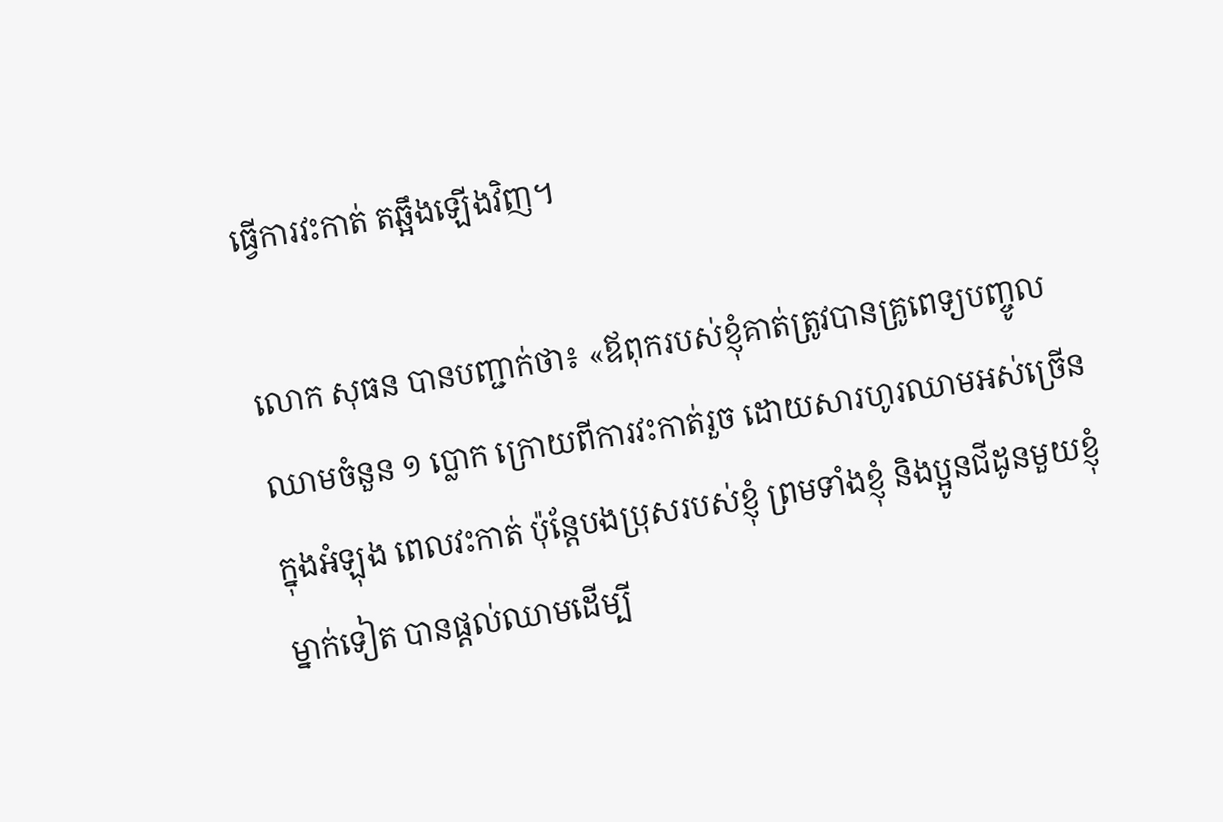ធ្វើការវះកាត់ តឆ្អឹងឡើងវិញ។

លោក សុធន បានបញ្ជាក់ថា៖ «ឪពុករបស់ខ្ញុំគាត់ត្រូវបានគ្រូពេទ្យបញ្ចូលឈាមចំនួន ១ ប្លោក ក្រោយពីការវះកាត់រួច ដោយសារហូរឈាមអស់ច្រើនក្នុងអំឡុង ពេលវះកាត់ ប៉ុន្តែបងប្រុសរបស់ខ្ញុំ ព្រមទាំងខ្ញុំ និងប្អូនជីដូនមួយខ្ញុំម្នាក់ទៀត បានផ្ដល់ឈាមដើម្បី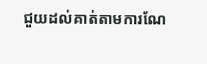ជួយដល់គាត់តាមការណែ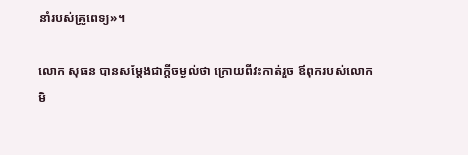នាំរបស់គ្រូពេទ្យ»។

លោក សុធន បានសម្ដែងជាក្ដីចម្ងល់ថា ក្រោយពីវះកាត់រួច ឪពុករបស់លោកមិ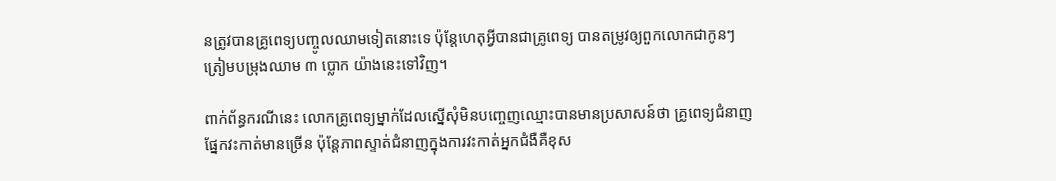នត្រូវបានគ្រូពេទ្យបញ្ចូលឈាមទៀតនោះទេ ប៉ុន្តែហេតុអ្វីបានជាគ្រូពេទ្យ បានតម្រូវឲ្យពួកលោកជាកូនៗ ត្រៀមបម្រុងឈាម ៣ ប្លោក យ៉ាងនេះទៅវិញ។

ពាក់ព័ន្ធករណីនេះ លោកគ្រូពេទ្យម្នាក់ដែលស្នើសុំមិនបញ្ចេញឈ្មោះបានមានប្រសាសន៍ថា គ្រូពេទ្យជំនាញផ្នែកវះកាត់មានច្រើន ប៉ុន្តែភាពស្ទាត់ជំនាញក្នុងការវះកាត់អ្នកជំងឺគឺខុស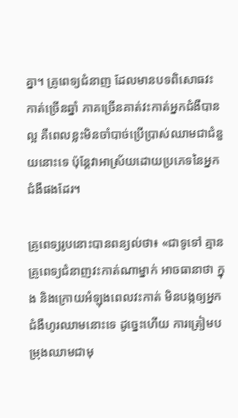គ្នា។ គ្រូពេទ្យជំនាញ ដែលមានបទពិសោធវះកាត់ច្រើនឆ្នាំ ភាគច្រើនគាត់វះកាត់អ្នកជំងឺបានល្អ គឺពេលខ្លះមិនចាំបាច់ប្រើប្រាស់ឈាមជាជំនួយនោះទេ ប៉ុន្តែវាអាស្រ័យដោយប្រភេទនៃអ្នកជំងឺផងដែរ។

គ្រូពេទ្យរូបនោះបានពន្យល់ថា៖ «ជាទូទៅ គ្មានគ្រូពេទ្យជំនាញវះកាត់ណាម្នាក់ អាចធានាថា ក្នុង និងក្រោយអំឡុងពេលវះកាត់ មិនបង្កឲ្យអ្នកជំងឺហូរឈាមនោះទេ ដូច្នេះហើយ ការត្រៀមបម្រុងឈាមជាមុ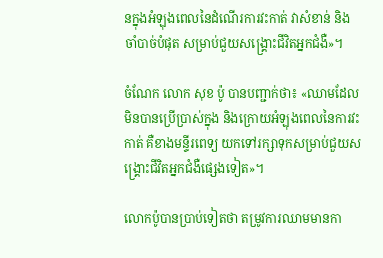នក្នុងអំឡុងពេលនៃដំណើរការវះកាត់ វាសំខាន់ និងចាំបាច់បំផុត សម្រាប់ជួយសង្គ្រោះជីវិតអ្នកជំងឺ»។

ចំណែក លោក សុខ ប៉ូ បានបញ្ជាក់ថា៖ «ឈាមដែលមិនបានប្រើប្រាស់ក្នុង និងក្រោយអំឡុងពេលនៃការវះកាត់ គឺខាងមន្ទីរពេទ្យ យកទៅរក្សាទុកសម្រាប់ជួយសង្គ្រោះជីវិតអ្នកជំងឺផ្សេងទៀត»។

លោកប៉ូបានប្រាប់ទៀតថា តម្រូវការឈាមមានកា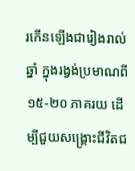រកើនឡើងជារៀងរាល់ឆ្នាំ ក្នុងរង្វង់ប្រមាណពី ១៥-២០ ភាគរយ ដើម្បីជួយសង្គ្រោះជីវិតជ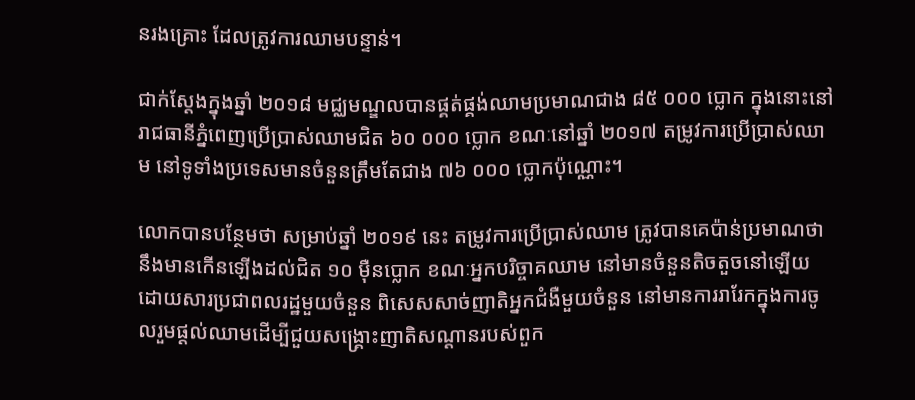នរងគ្រោះ ដែលត្រូវការឈាមបន្ទាន់។

ជាក់ស្តែងក្នុងឆ្នាំ ២០១៨ មជ្ឈមណ្ឌលបានផ្គត់ផ្គង់ឈាមប្រមាណជាង ៨៥ ០០០ ប្លោក ក្នុងនោះនៅរាជធានីភ្នំពេញប្រើប្រាស់ឈាមជិត ៦០ ០០០ ប្លោក ខណៈនៅឆ្នាំ ២០១៧ តម្រូវការប្រើប្រាស់ឈាម នៅទូទាំងប្រទេសមានចំនួនត្រឹមតែជាង ៧៦ ០០០ ប្លោកប៉ុណ្ណោះ។

លោកបានបន្ថែមថា សម្រាប់ឆ្នាំ ២០១៩ នេះ តម្រូវការប្រើប្រាស់ឈាម ត្រូវបានគេប៉ាន់ប្រមាណថា នឹងមានកើនឡើងដល់ជិត ១០ ម៉ឺនប្លោក ខណៈអ្នកបរិច្ចាគឈាម នៅមានចំនួនតិចតួចនៅឡើយ ដោយសារប្រជាពលរដ្ឋមួយចំនួន ពិសេសសាច់ញាតិអ្នកជំងឺមួយចំនួន នៅមានការរារែកក្នុងការចូលរួមផ្ដល់ឈាមដើម្បីជួយសង្គ្រោះញាតិសណ្ដានរបស់ពួក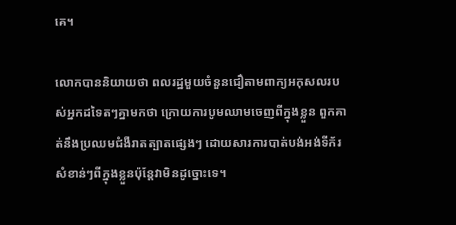គេ។

លោកបាននិយាយថា ពលរដ្ឋមួយចំនួនជឿតាមពាក្យអកុសលរបស់អ្នកដទៃតៗគ្នាមកថា ក្រោយការបូមឈាមចេញពីក្នុងខ្លួន ពួកគាត់នឹងប្រឈមជំងឺរាតត្បាតផ្សេងៗ ដោយសារការបាត់បង់អង់ទីក័រសំខាន់ៗពីក្នុងខ្លួនប៉ុន្តែវាមិនដូច្នោះទេ។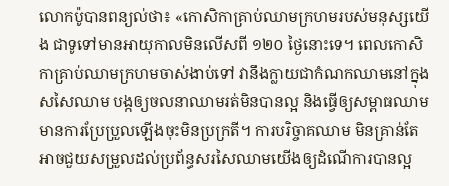លោកប៉ូបានពន្យល់ថា៖ «កោសិកាគ្រាប់ឈាមក្រហមរបស់មនុស្សយើង ជាទូទៅមានអាយុកាលមិនលើសពី ១២០ ថ្ងៃនោះទេ។ ពេលកោសិកាគ្រាប់ឈាមក្រហមចាស់ងាប់ទៅ វានឹងក្លាយជាកំណកឈាមនៅក្នុងសសៃឈាម បង្កឲ្យចលនាឈាមរត់មិនបានល្អ និងធ្វើឲ្យសម្ពាធឈាមមានការប្រែប្រួលឡើងចុះមិនប្រក្រតី។ ការបរិច្ចាគឈាម មិនគ្រាន់តែអាចជួយសម្រួលដល់ប្រព័ន្ធសរសៃឈាមយើងឲ្យដំណើការបានល្អ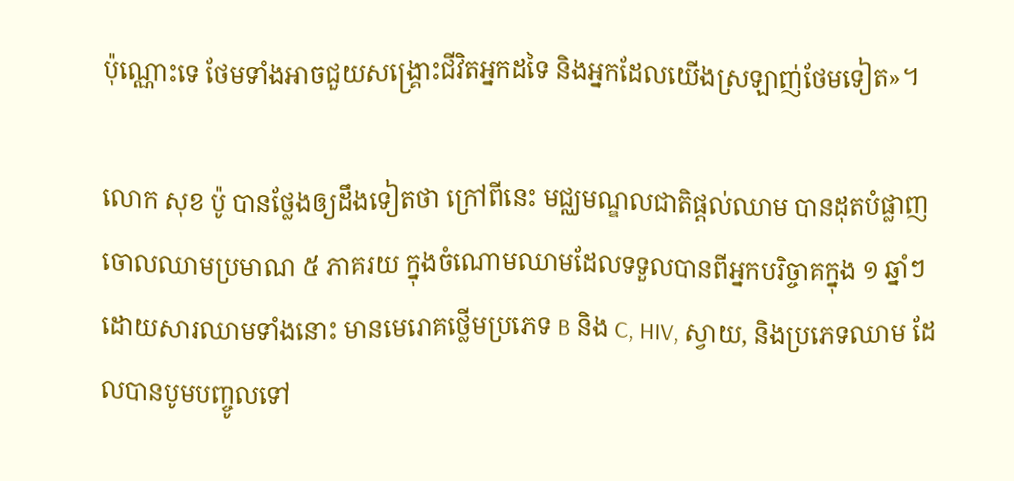ប៉ុណ្ណោះទេ ថែមទាំងអាចជួយសង្គ្រោះជីវិតអ្នកដទៃ និងអ្នកដែលយើងស្រឡាញ់ថែមទៀត»។

លោក សុខ ប៉ូ បានថ្លែងឲ្យដឹងទៀតថា ក្រៅពីនេះ មជ្ឈមណ្ឌលជាតិផ្ដល់ឈាម បានដុតបំផ្លាញចោលឈាមប្រមាណ ៥ ភាគរយ ក្នុងចំណោមឈាមដែលទទួលបានពីអ្នកបរិច្ចាគក្នុង ១ ឆ្នាំៗ ដោយសារឈាមទាំងនោះ មានមេរោគថ្លើមប្រភេទ B និង C, HIV, ស្វាយ, និងប្រភេទឈាម ដែលបានបូមបញ្ចូលទៅ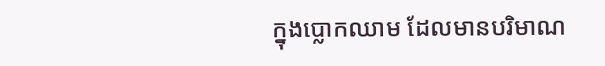ក្នុងប្លោកឈាម ដែលមានបរិមាណ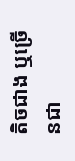តិចជាង ឬច្រើនជា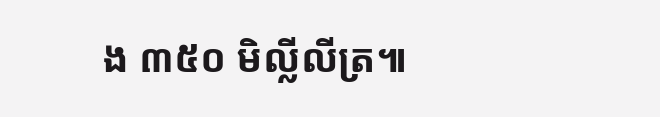ង ៣៥០ មិល្លីលីត្រ៕